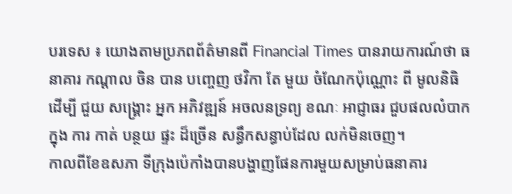បរទេស ៖ យោងតាមប្រភពព័ត៌មានពី Financial Times បានរាយការណ៍ថា ធនាគារ កណ្តាល ចិន បាន បញ្ចេញ ថវិកា តែ មួយ ចំណែកប៉ុណ្ណោះ ពី មូលនិធិ ដើម្បី ជួយ សង្គ្រោះ អ្នក អភិវឌ្ឍន៍ អចលនទ្រព្យ ខណៈ អាជ្ញាធរ ជួបផលលំបាក ក្នុង ការ កាត់ បន្ថយ ផ្ទះ ដ៏ច្រើន សន្ធឹកសន្ធាប់ដែល លក់មិនចេញ។
កាលពីខែឧសភា ទីក្រុងប៉េកាំងបានបង្ហាញផែនការមួយសម្រាប់ធនាគារ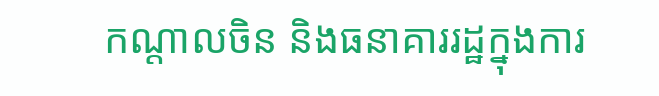កណ្តាលចិន និងធនាគាររដ្ឋក្នុងការ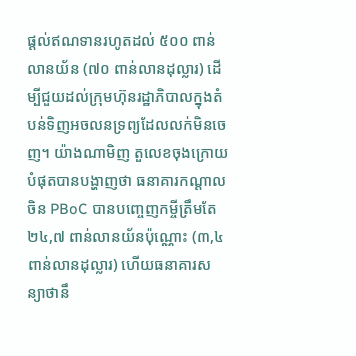ផ្តល់ឥណទានរហូតដល់ ៥០០ ពាន់លានយ័ន (៧០ ពាន់លានដុល្លារ) ដើម្បីជួយដល់ក្រុមហ៊ុនរដ្ឋាភិបាលក្នុងតំបន់ទិញអចលនទ្រព្យដែលលក់មិនចេញ។ យ៉ាងណាមិញ តួលេខចុងក្រោយបំផុតបានបង្ហាញថា ធនាគារកណ្តាលចិន PBoC បានបញ្ចេញកម្ចីត្រឹមតែ ២៤,៧ ពាន់លានយ័នប៉ុណ្ណោះ (៣,៤ ពាន់លានដុល្លារ) ហើយធនាគារសន្យាថានឹ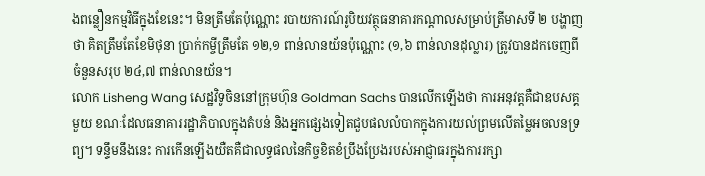ងពន្លឿនកម្មវិធីក្នុងខែនេះ។ មិនត្រឹមតែប៉ុណ្ណោះ របាយការណ៍រូបិយវត្ថុធនាគារកណ្តាលសម្រាប់ត្រីមាសទី ២ បង្ហាញថា គិតត្រឹមតែខែមិថុនា ប្រាក់កម្ចីត្រឹមតែ ១២,១ ពាន់លានយ័នប៉ុណ្ណោះ (១,៦ ពាន់លានដុល្លារ) ត្រូវបានដកចេញពីចំនួនសរុប ២៤,៧ ពាន់លានយ័ន។
លោក Lisheng Wang សេដ្ឋវិទូចិននៅក្រុមហ៊ុន Goldman Sachs បានលើកឡើងថា ការអនុវត្តគឺជាឧបសគ្គមួយ ខណៈដែលធនាគាររដ្ឋាភិបាលក្នុងតំបន់ និងអ្នកផ្សេងទៀតជួបផលលំបាកក្នុងការយល់ព្រមលើតម្លៃអចលនទ្រព្យ។ ទន្ទឹមនឹងនេះ ការកើនឡើងយឺតគឺជាលទ្ធផលនៃកិច្ចខិតខំប្រឹងប្រែងរបស់អាជ្ញាធរក្នុងការរក្សា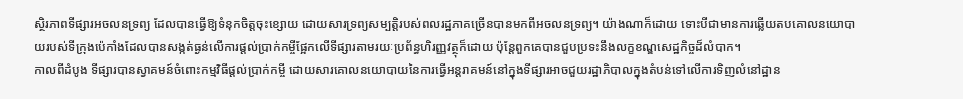ស្ថិរភាពទីផ្សារអចលនទ្រព្យ ដែលបានធ្វើឱ្យទំនុកចិត្តចុះខ្សោយ ដោយសារទ្រព្យសម្បត្តិរបស់ពលរដ្ឋភាគច្រើនបានមកពីអចលនទ្រព្យ។ យ៉ាងណាក៏ដោយ ទោះបីជាមានការឆ្លើយតបគោលនយោបាយរបស់ទីក្រុងប៉េកាំងដែលបានសង្កត់ធ្ងន់លើការផ្តល់ប្រាក់កម្ចីផ្អែកលើទីផ្សារតាមរយៈប្រព័ន្ធហិរញ្ញវត្ថុក៏ដោយ ប៉ុន្តែពួកគេបានជួបប្រទះនឹងលក្ខខណ្ឌសេដ្ឋកិច្ចដ៏លំបាក។
កាលពីដំបូង ទីផ្សារបានស្វាគមន៍ចំពោះកម្មវិធីផ្តល់ប្រាក់កម្ចី ដោយសារគោលនយោបាយនៃការធ្វើអន្តរាគមន៍នៅក្នុងទីផ្សារអាចជួយរដ្ឋាភិបាលក្នុងតំបន់ទៅលើការទិញលំនៅដ្ឋាន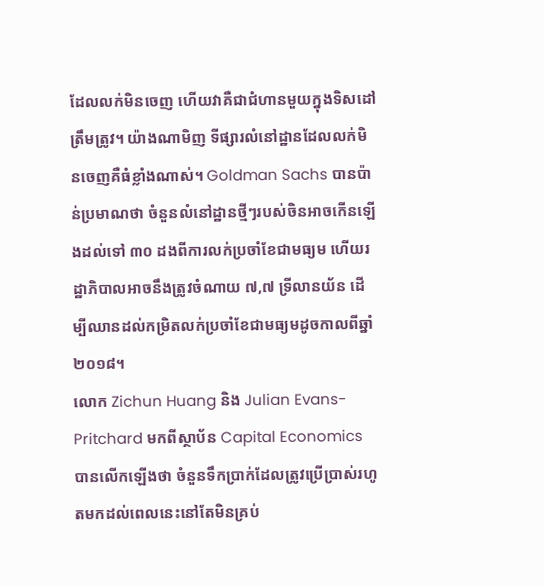ដែលលក់មិនចេញ ហើយវាគឺជាជំហានមួយក្នុងទិសដៅត្រឹមត្រូវ។ យ៉ាងណាមិញ ទីផ្សារលំនៅដ្ឋានដែលលក់មិនចេញគឺធំខ្លាំងណាស់។ Goldman Sachs បានប៉ាន់ប្រមាណថា ចំនួនលំនៅដ្ឋានថ្មីៗរបស់ចិនអាចកើនឡើងដល់ទៅ ៣០ ដងពីការលក់ប្រចាំខែជាមធ្យម ហើយរដ្ឋាភិបាលអាចនឹងត្រូវចំណាយ ៧,៧ ទ្រីលានយ័ន ដើម្បីឈានដល់កម្រិតលក់ប្រចាំខែជាមធ្យមដូចកាលពីឆ្នាំ២០១៨។
លោក Zichun Huang និង Julian Evans-Pritchard មកពីស្ថាប័ន Capital Economics បានលើកឡើងថា ចំនួនទឹកប្រាក់ដែលត្រូវប្រើប្រាស់រហូតមកដល់ពេលនេះនៅតែមិនគ្រប់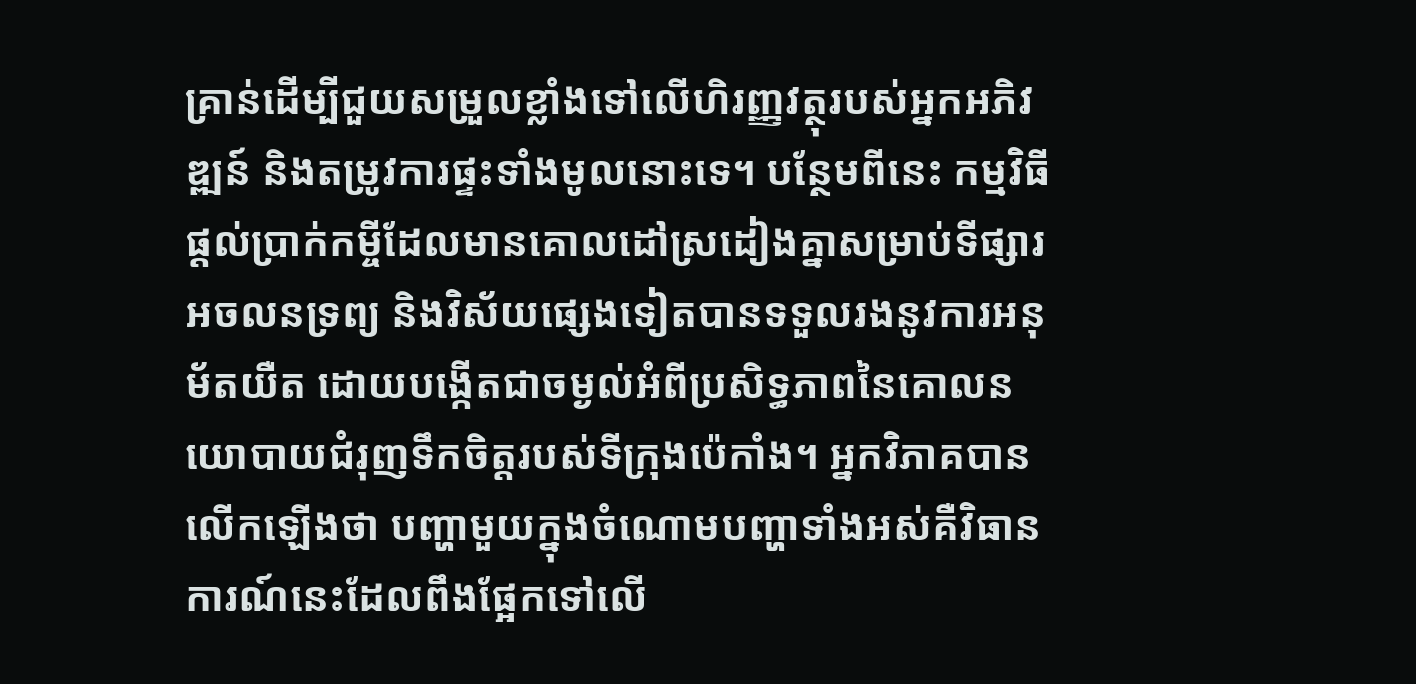គ្រាន់ដើម្បីជួយសម្រួលខ្លាំងទៅលើហិរញ្ញវត្ថុរបស់អ្នកអភិវឌ្ឍន៍ និងតម្រូវការផ្ទះទាំងមូលនោះទេ។ បន្ថែមពីនេះ កម្មវិធីផ្តល់ប្រាក់កម្ចីដែលមានគោលដៅស្រដៀងគ្នាសម្រាប់ទីផ្សារអចលនទ្រព្យ និងវិស័យផ្សេងទៀតបានទទួលរងនូវការអនុម័តយឺត ដោយបង្កើតជាចម្ងល់អំពីប្រសិទ្ធភាពនៃគោលនយោបាយជំរុញទឹកចិត្តរបស់ទីក្រុងប៉េកាំង។ អ្នកវិភាគបានលើកឡើងថា បញ្ហាមួយក្នុងចំណោមបញ្ហាទាំងអស់គឺវិធានការណ៍នេះដែលពឹងផ្អែកទៅលើ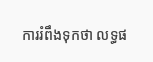ការរំពឹងទុកថា លទ្ធផ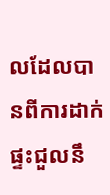លដែលបានពីការដាក់ផ្ទះជួលនឹ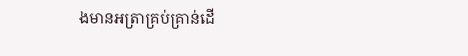ងមានអត្រាគ្រប់គ្រាន់ដើ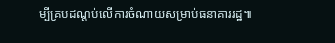ម្បីគ្របដណ្តប់លើការចំណាយសម្រាប់ធនាគាររដ្ឋ៕